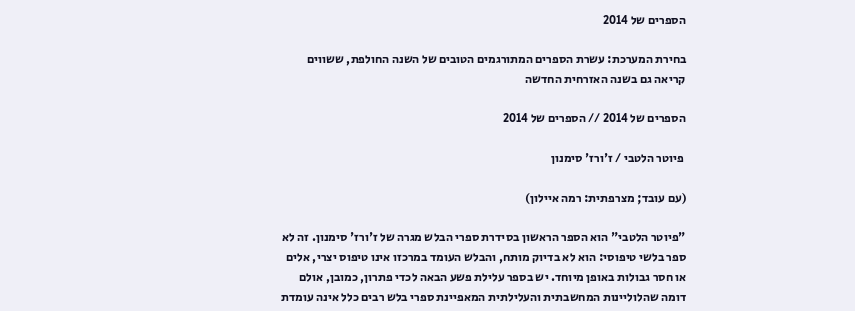הספרים של 2014

בחירת המערכת: עשרת הספרים המתורגמים הטובים של השנה החולפת, ששווים קריאה גם בשנה האזרחית החדשה

הספרים של 2014 // הספרים של 2014

 פיוטר הלטבי / ז'ורז' סימנון

(עם עובד; מצרפתית: רמה איילון)

"פיוטר הלטבי" הוא הספר הראשון בסידרת ספרי הבלש מגרה של ז'ורז' סימנון. זה לא ספר בלשי טיפוסי: הוא לא בדיוק מותח, והבלש העומד במרכזו אינו טיפוס יצרי, אלים או חסר גבולות באופן מיוחד. יש בספר עלילת פשע הבאה לכדי פתרון, כמובן, אולם דומה שהלוליינות המחשבתית והעלילתית המאפיינת ספרי בלש רבים כלל אינה עומדת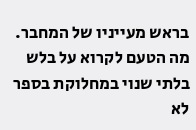בראש מעייניו של המחבר. מה הטעם לקרוא על בלש בלתי שנוי במחלוקת בספר לא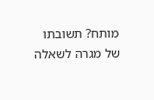מותח? תשובתו של מגרה לשאלה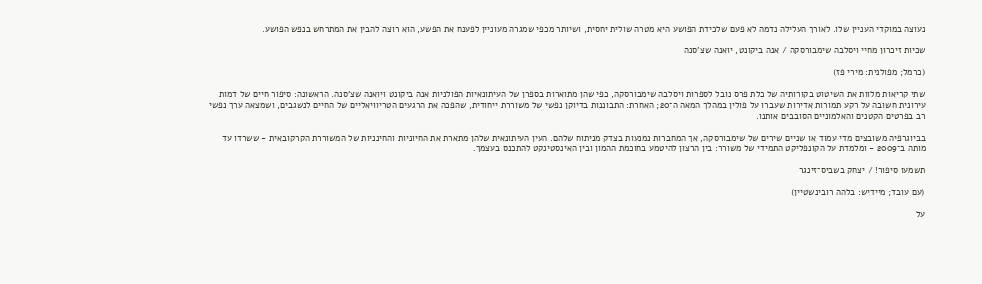נעוצה במוקדי העניין שלו. לאורך העלילה נדמה לא פעם שלכידת הפושע היא מטרה שולית יחסית, ושיותר מכפי שמגרה מעוניין לפענח את הפשע, הוא רוצה להבין את המתרחש בנפש הפושע.

שכיות זיכרון מחיי ויסלבה שימבורסקה / אנה ביקונט, יואנה שצ'סנה

(כרמל; מפולנית: מירי פז)

שתי קריאות מלוות את השיטוט בקורותיה של כלת פרס נובל לספרות ויסלבה שימבורסקה, כפי שהן מתוארות בספרן של העיתונאיות הפולניות אנה ביקונט ויואנה שצ'סנה. הראשונה: סיפור חיים של דמות עירונית חשובה על רקע תמורות אדירות שעברו על פולין במהלך המאה ה־20; האחרת: התבוננות בדיוקן נפשי של משוררת ייחודית, שהפכה את הרגעים הטריוויאליים של החיים לנשגבים, ושמצאה ערך נפשי רב בפרטים הקטנים והאלמוניים הסובבים אותנו.

בביוגרפיה משובצים מדי עמוד או שניים שירים של שימבורסקה, אך המחברות נמנעות בצדק מניתוח שלהם. העין העיתונאית שלהן מתארת את החיוניות והחינניות של המשוררת הקרקובאית - ששרדו עד מותה ב־2009 - ומלמדת על הקונפליקט התמידי של משורר: בין הרצון להיטמע בחוכמת ההמון ובין האינסטינקט להתכנס בעצמך.

תשמעו סיפור! / יצחק בשביס־זינגר

(עם עובד; מיידיש: בלהה רובינשטיין)

על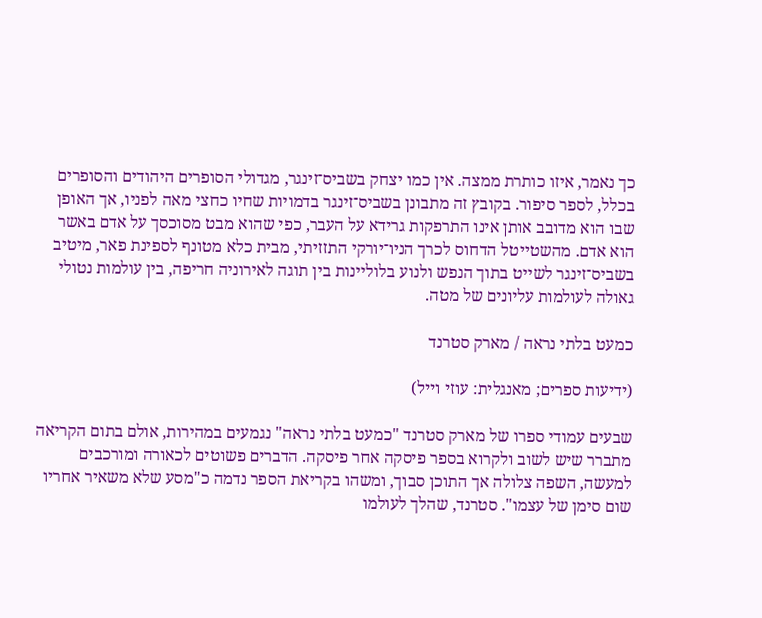כך נאמר, איזו כותרת ממצה. אין כמו יצחק בשביס־זינגר, מגדולי הסופרים היהודים והסופרים בכלל, לספר סיפור. בקובץ זה מתבונן בשביס־זינגר בדמויות שחיו כחצי מאה לפניו, אך האופן שבו הוא מדובב אותן אינו התרפקות גרידא על העבר, כפי שהוא מבט מסוכסך על אדם באשר הוא אדם. מהשטייטל הדחוס לכרך הניו־יורקי התזזיתי, מבית כלא מטונף לספינת פאר, מיטיב בשביס־זינגר לשייט בתוך הנפש ולנוע בלוליינות בין תוגה לאירוניה חריפה, בין עולמות נטולי גאולה לעולמות עליונים של מטה.

כמעט בלתי נראה / מארק סטרנד

(ידיעות ספרים; מאנגלית: עוזי וייל)

שבעים עמודי ספרו של מארק סטרנד "כמעט בלתי נראה" נגמעים במהירות, אולם בתום הקריאה מתברר שיש לשוב ולקרוא בספר פיסקה אחר פיסקה. הדברים פשוטים לכאורה ומורכבים למעשה, השפה צלולה אך התוכן סבוך, ומשהו בקריאת הספר נדמה כ"מסע שלא משאיר אחריו שום סימן של עצמו". סטרנד, שהלך לעולמו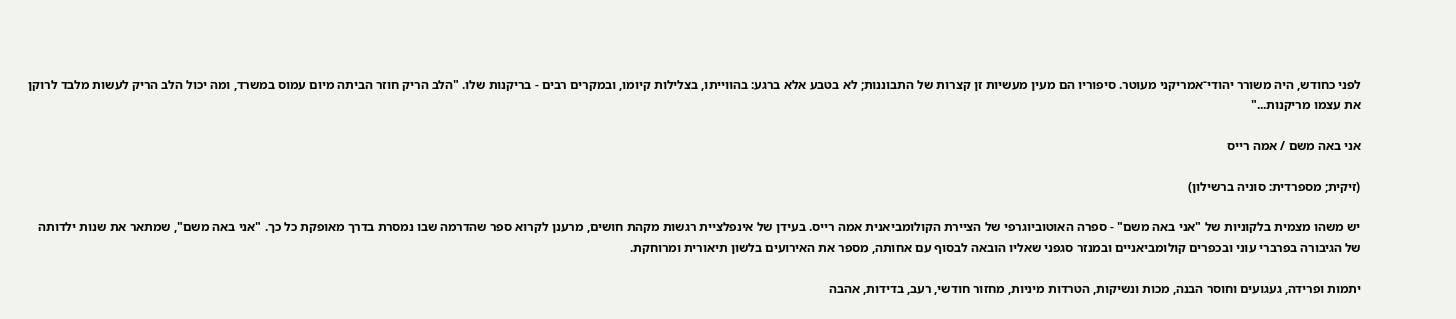לפני כחודש, היה משורר יהודי־אמריקני מעוטר. סיפוריו הם מעין מעשיות זן קצרות של התבוננות; לא בטבע אלא ברגע: בהווייתו, בצלילות קיומו, ובמקרים רבים - בריקנות שלו. "הלב הריק חוזר הביתה מיום עמוס במשרד, ומה יכול הלב הריק לעשות מלבד לרוקן את עצמו מריקנות..."

אני באה משם / אמה רייס

(זיקית; מספרדית: סוניה ברשילון)

יש משהו מצמית בלקוניות של "אני באה משם" - ספרה האוטוביוגרפי של הציירת הקולומביאנית אמה רייס. בעידן של אינפלציית רגשות מקהת חושים, מרענן לקרוא ספר שהדרמה שבו נמסרת בדרך מאופקת כל כך. "אני באה משם", שמתאר את שנות ילדותה של הגיבורה בפרברי עוני ובכפרים קולומביאניים ובמנזר סגפני שאליו הובאה לבסוף עם אחותה, מספר את האירועים בלשון תיאורית ומרוחקת.

יתמות ופרידה, געגועים וחוסר הבנה, מכות ונשיקות, הטרדות מיניות, מחזור חודשי, רעב, בדידות, אהבה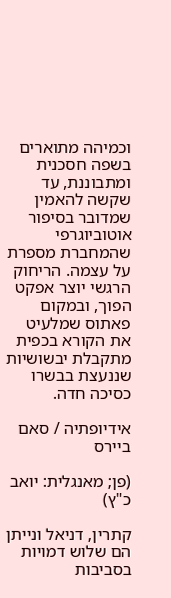וכמיהה מתוארים בשפה חסכנית ומתבוננת, עד שקשה להאמין שמדובר בסיפור אוטוביוגרפי שהמחברת מספרת על עצמה. הריחוק הרגשי יוצר אפקט הפוך, ובמקום פאתוס שמלעיט את הקורא בכפית מתקבלת יבשושיות שננעצת בבשרו כסיכה חדה.

אידיופתיה / סאם ביירס

(פן; מאנגלית: יואב כ"ץ)

קתרין, דניאל ונייתן הם שלוש דמויות בסביבות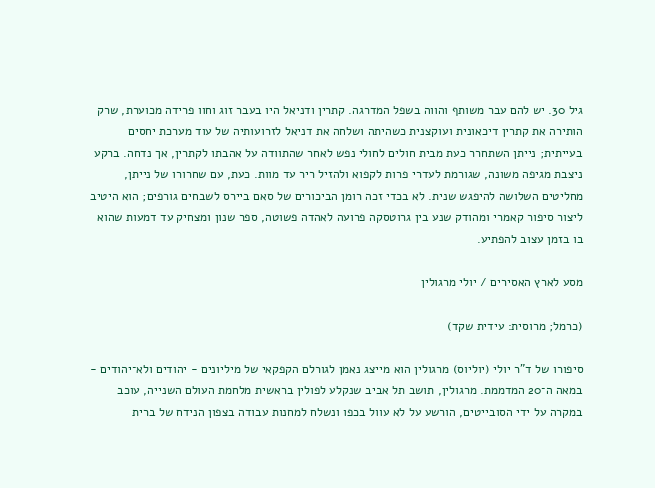גיל 30. יש להם עבר משותף והווה בשפל המדרגה. קתרין ודניאל היו בעבר זוג וחוו פרידה מכוערת, שרק הותירה את קתרין דיכאונית ועוקצנית כשהיתה ושלחה את דניאל לזרועותיה של עוד מערכת יחסים בעייתית; נייתן השתחרר כעת מבית חולים לחולי נפש לאחר שהתוודה על אהבתו לקתרין, אך נדחה. ברקע ניצבת מגיפה משונה, שגורמת לעדרי פרות לקפוא ולהזיל ריר עד מוות. כעת, עם שחרורו של נייתן, מחליטים השלושה להיפגש שנית. לא בכדי זכה רומן הביכורים של סאם ביירס לשבחים גורפים; הוא היטיב ליצור סיפור קאמרי ומהודק שנע בין גרוטסקה פרועה לאהדה פשוטה, ספר שנון ומצחיק עד דמעות שהוא בו בזמן עצוב להפתיע.

מסע לארץ האסירים / יולי מרגולין

(כרמל; מרוסית: עידית שקד)

סיפורו של ד"ר יולי (יוליוס) מרגולין הוא מייצג נאמן לגורלם הקפקאי של מיליונים - יהודים ולא־יהודים - במאה ה־20 המדממת. מרגולין, תושב תל אביב שנקלע לפולין בראשית מלחמת העולם השנייה, עוכב במקרה על ידי הסובייטים, הורשע על לא עוול בכפו ונשלח למחנות עבודה בצפון הנידח של ברית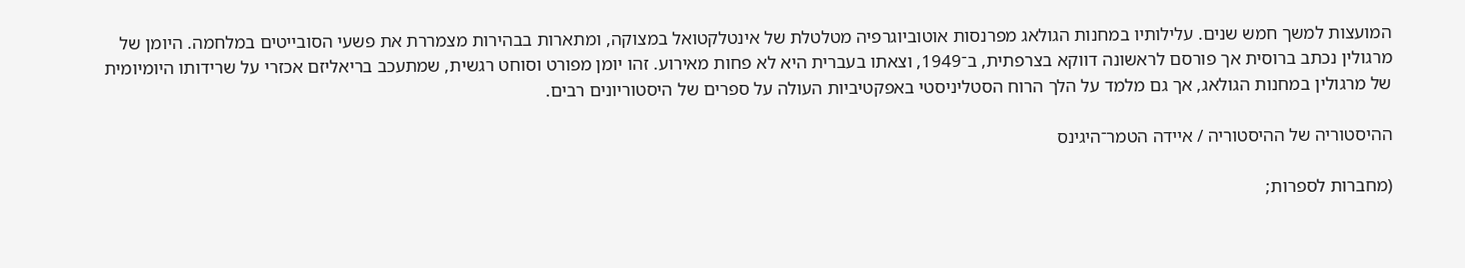המועצות למשך חמש שנים. עלילותיו במחנות הגולאג מפרנסות אוטוביוגרפיה מטלטלת של אינטלקטואל במצוקה, ומתארות בבהירות מצמררת את פשעי הסובייטים במלחמה. היומן של מרגולין נכתב ברוסית אך פורסם לראשונה דווקא בצרפתית, ב־1949, וצאתו בעברית היא לא פחות מאירוע. זהו יומן מפורט וסוחט רגשית, שמתעכב בריאליזם אכזרי על שרידותו היומיומית של מרגולין במחנות הגולאג, אך גם מלמד על הלך הרוח הסטליניסטי באפקטיביות העולה על ספרים של היסטוריונים רבים.

ההיסטוריה של ההיסטוריה / איידה הטמר־היגינס

(מחברות לספרות;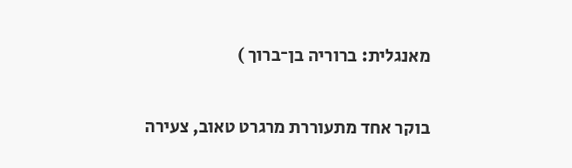מאנגלית: ברוריה בן־ברוך )

בוקר אחד מתעוררת מרגרט טאוב, צעירה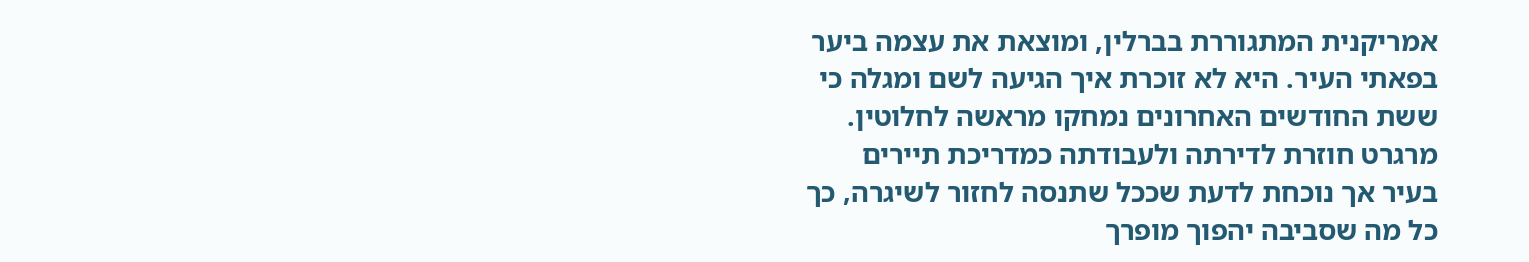אמריקנית המתגוררת בברלין, ומוצאת את עצמה ביער בפאתי העיר. היא לא זוכרת איך הגיעה לשם ומגלה כי ששת החודשים האחרונים נמחקו מראשה לחלוטין. מרגרט חוזרת לדירתה ולעבודתה כמדריכת תיירים בעיר אך נוכחת לדעת שככל שתנסה לחזור לשיגרה, כך כל מה שסביבה יהפוך מופרך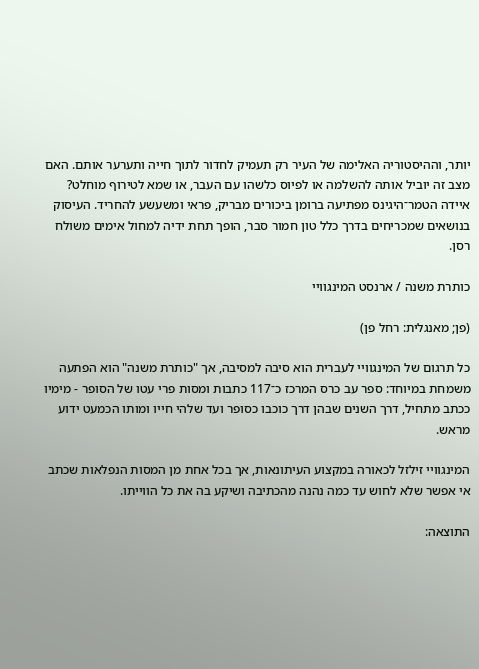יותר, וההיסטוריה האלימה של העיר רק תעמיק לחדור לתוך חייה ותערער אותם. האם מצב זה יוביל אותה להשלמה או לפיוס כלשהו עם העבר, או שמא לטירוף מוחלט? איידה הטמר־היגינס מפתיעה ברומן ביכורים מבריק, פראי ומשעשע להחריד. העיסוק בנושאים שמכריחים בדרך כלל טון חמור סבר, הופך תחת ידיה למחול אימים משולח רסן.

כותרת משנה / ארנסט המינגוויי

(פן; מאנגלית: רחל פן)

כל תרגום של המינגוויי לעברית הוא סיבה למסיבה, אך "כותרת משנה" הוא הפתעה משמחת במיוחד: ספר עב כרס המרכז כ־117 כתבות ומסות פרי עטו של הסופר - מימיו ככתב מתחיל, דרך השנים שבהן דרך כוכבו כסופר ועד שלהי חייו ומותו הכמעט ידוע מראש.

המינגוויי זילזל לכאורה במקצוע העיתונאות, אך בכל אחת מן המסות הנפלאות שכתב אי אפשר שלא לחוש עד כמה נהנה מהכתיבה ושיקע בה את כל הווייתו.

התוצאה: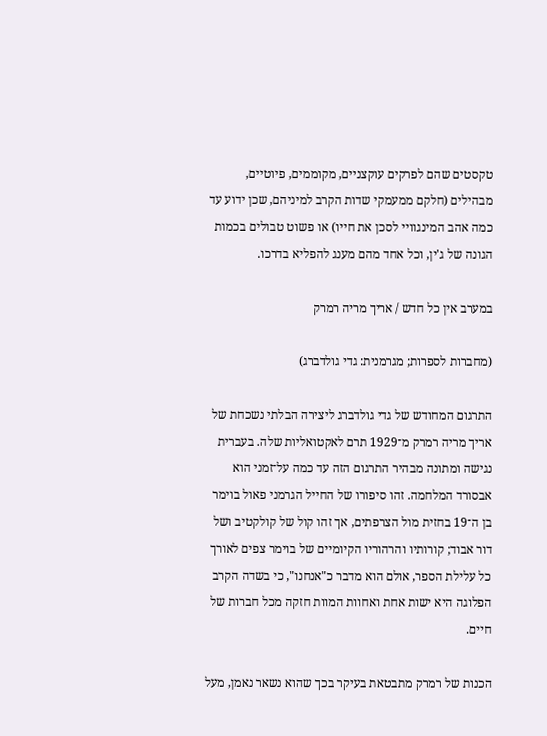טקסטים שהם לפרקים עוקצניים, מקוממים, פיוטיים, מבהילים (חלקם ממעמקי שדות הקרב למיניהם, שכן ידוע עד כמה אהב המינגוויי לסכן את חייו) או פשוט טבולים בכמות הגונה של ג'ין, וכל אחד מהם מענג להפליא בדרכו.

במערב אין כל חדש / אריך מריה רמרק

(מחברות לספרות; מגרמנית: גדי גולדברג)

התרגום המחודש של גדי גולדברג ליצירה הבלתי נשכחת של אריך מריה רמרק מ־1929 תרם לאקטואליות שלה. בעברית נגישה ומתונה מבהיר התרגום הזה עד כמה על־זמני הוא אבסורד המלחמה. זהו סיפורו של החייל הגרמני פאול בוימר בן ה־19 בחזית מול הצרפתים, אך זהו קול של קולקטיב ושל דור אבוד; קורותיו והרהוריו הקיומיים של בוימר צפים לאורך כל עלילת הספר, אולם הוא מדבר כ"אנחנו", כי בשדה הקרב הפלוגה היא ישות אחת ואחוות המוות חזקה מכל חברות של חיים.

הכנות של רמרק מתבטאת בעיקר בכך שהוא נשאר נאמן, מעל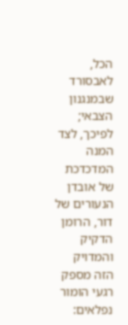הכל, לאבסורד שבמנגנון הצבאי; לפיכך, לצד המנה המדכדכת של אובדן הנעורים של דור, הרומן הדקיק והמדויק הזה מספק רגעי הומור נפלאים: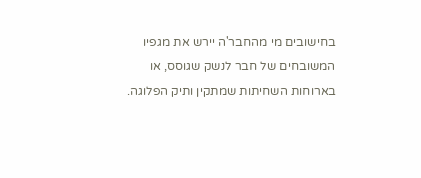בחישובים מי מהחבר'ה יירש את מגפיו המשובחים של חבר לנשק שגוסס, או בארוחות השחיתות שמתקין ותיק הפלוגה.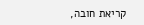קריאת חובה,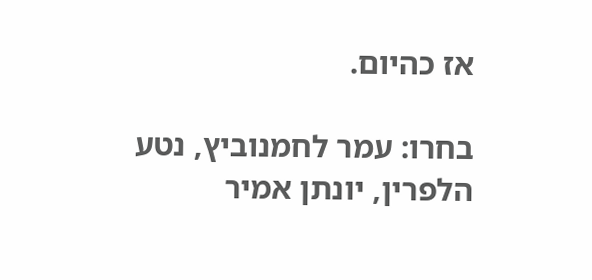אז כהיום.

בחרו: עמר לחמנוביץ, נטע הלפרין, יונתן אמיר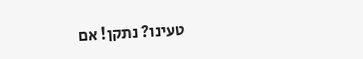טעינו? נתקן! אם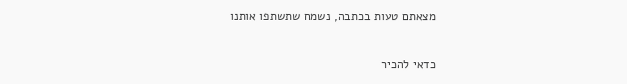מצאתם טעות בכתבה, נשמח שתשתפו אותנו

כדאי להכיר